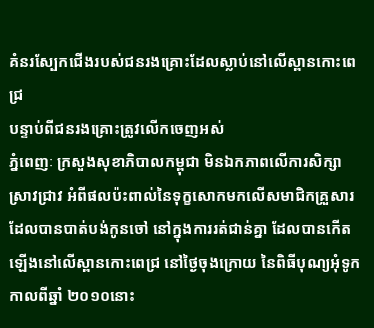គំនរស្បែកជើងរបស់ជនរងគ្រោះដែលស្លាប់នៅលើស្ពានកោះពេជ្រ
បន្ទាប់ពីជនរងគ្រោះត្រូវលើកចេញអស់
ភ្នំពេញៈ ក្រសួងសុខាភិបាលកម្ពុជា មិនឯកភាពលើការសិក្សាស្រាវជ្រាវ អំពីផលប៉ះពាល់នៃទុក្ខសោកមកលើសមាជិកគ្រួសារ ដែលបានបាត់បង់កូនចៅ នៅក្នុងការរត់ជាន់គ្នា ដែលបានកើតឡើងនៅលើស្ពានកោះពេជ្រ នៅថ្ងៃចុងក្រោយ នៃពិធីបុណ្យអុំទូកកាលពីឆ្នាំ ២០១០នោះ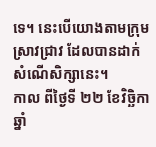ទេ។ នេះបើយោងតាមក្រុមស្រាវជ្រាវ ដែលបានដាក់សំណើសិក្សានេះ។
កាល ពីថ្ងៃទី ២២ ខែវិច្ឆិកា ឆ្នាំ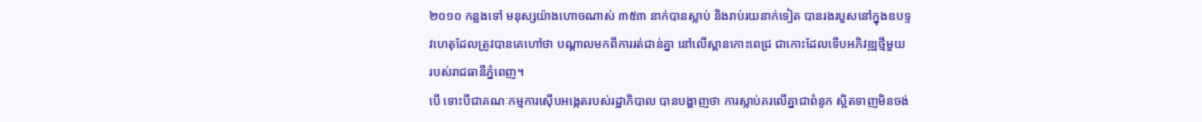២០១០ កន្លងទៅ មនុស្សយ៉ាងហោចណាស់ ៣៥៣ នាក់បានស្លាប់ និងរាប់រយនាក់ទៀត បានរងរបួសនៅក្នុងឧបទ្ទវហេតុដែលត្រូវបានគេហៅថា បណ្តាលមកពីការរត់ជាន់គ្នា នៅលើស្ពានកោះពេជ្រ ជាកោះដែលទើបអភិវឌ្ឍថ្មីមួយ របស់រាជធានីភ្នំពេញ។
បើ ទោះបីជាគណៈកម្មការស៊ើបអង្កេតរបស់រដ្ឋាភិបាល បានបង្ហាញថា ការស្លាប់គរលើគ្នាជាពំនូក ស្អិតទាញមិនចង់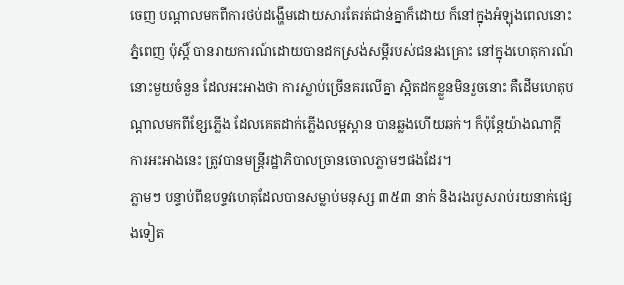ចេញ បណ្តាលមកពីការថប់ដង្ហើមដោយសារតែរត់ជាន់គ្នាក៏ដោយ ក៏នៅក្នុងអំឡុងពេលនោះ ភ្នំពេញ ប៉ុស្តិ៍ បានរាយការណ៍ដោយបានដកស្រង់សម្តីរបស់ជនរងគ្រោះ នៅក្នុងហេតុការណ៍ នោះមួយចំនួន ដែលអះអាងថា ការស្លាប់ច្រើនគរលើគ្នា ស្អិតដកខ្លួនមិនរួចនោះ គឺដើមហេតុបណ្តាលមកពីខ្សែភ្លើង ដែលគេតដាក់ភ្លើងលម្អស្ពាន បានឆ្លងហើយឆក់។ ក៏ប៉ុន្តែយ៉ាងណាក្តី ការអះអាងនេះ ត្រូវបានមន្ត្រីរដ្ឋាភិបាលច្រានចោលភ្លាមៗផងដែរ។
ភ្លាមៗ បន្ទាប់ពីឧបទ្ទវហេតុដែលបានសម្លាប់មនុស្ស ៣៥៣ នាក់ និងរងរបួសរាប់រយនាក់ផ្សេងទៀត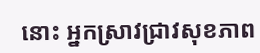នោះ អ្នកស្រាវជ្រាវសុខភាព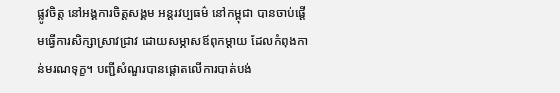ផ្លូវចិត្ត នៅអង្គការចិត្តសង្គម អន្តរវប្បធម៌ នៅកម្ពុជា បានចាប់ផ្តើមធ្វើការសិក្សាស្រាវជ្រាវ ដោយសម្ភាសឪពុកម្តាយ ដែលកំពុងកាន់មរណទុក្ខ។ បញ្ជីសំណួរបានផ្តោតលើការបាត់បង់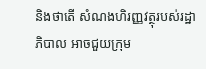និងថាតើ សំណងហិរញ្ញវត្ថុរបស់រដ្ឋាភិបាល អាចជួយក្រុម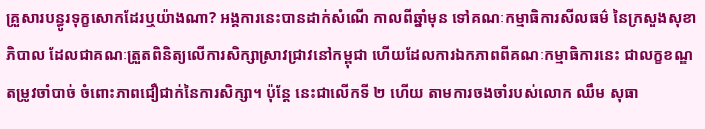គ្រួសារបន្ធូរទុក្ខសោកដែរឬយ៉ាងណា? អង្គការនេះបានដាក់សំណើ កាលពីឆ្នាំមុន ទៅគណៈកម្មាធិការសីលធម៌ នៃក្រសួងសុខាភិបាល ដែលជាគណៈត្រួតពិនិត្យលើការសិក្សាស្រាវជ្រាវនៅកម្ពុជា ហើយដែលការឯកភាពពីគណៈកម្មាធិការនេះ ជាលក្ខខណ្ឌតម្រូវចាំបាច់ ចំពោះភាពជឿជាក់នៃការសិក្សា។ ប៉ុន្តែ នេះជាលើកទី ២ ហើយ តាមការចងចាំរបស់លោក ឈឹម សុធា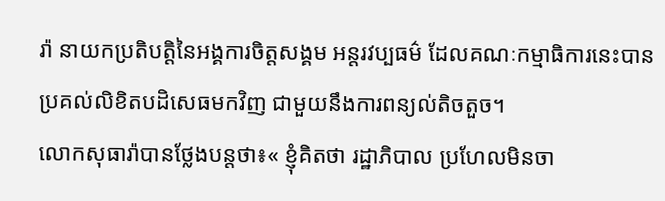រ៉ា នាយកប្រតិបតិ្តនៃអង្គការចិត្តសង្គម អន្តរវប្បធម៌ ដែលគណៈកម្មាធិការនេះបានប្រគល់លិខិតបដិសេធមកវិញ ជាមួយនឹងការពន្យល់តិចតួច។
លោកសុធារ៉ាបានថ្លែងបន្តថា៖« ខ្ញុំគិតថា រដ្ឋាភិបាល ប្រហែលមិនចា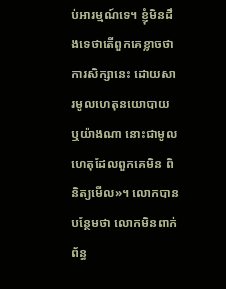ប់អារម្មណ៍ទេ។ ខ្ញុំមិនដឹងទេថាតើពួកគេខ្លាចថា ការសិក្សានេះ ដោយសារមូលហេតុនយោបាយ ឬយ៉ាងណា នោះជាមូលហេតុដែលពួកគេមិន ពិនិត្យមើល»។ លោកបានបន្ថែមថា លោកមិនពាក់ព័ន្ធ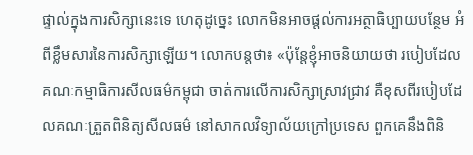ផ្ទាល់ក្នុងការសិក្សានេះទេ ហេតុដូច្នេះ លោកមិនអាចផ្តល់ការអត្ថាធិប្បាយបន្ថែម អំពីខ្លឹមសារនៃការសិក្សាឡើយ។ លោកបន្តថា៖ «ប៉ុន្តែខ្ញុំអាចនិយាយថា របៀបដែលគណៈកម្មាធិការសីលធម៌កម្ពុជា ចាត់ការលើការសិក្សាស្រាវជ្រាវ គឺខុសពីរបៀបដែលគណៈត្រួតពិនិត្យសីលធម៌ នៅសាកលវិទ្យាល័យក្រៅប្រទេស ពួកគេនឹងពិនិ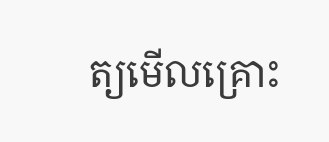ត្យមើលគ្រោះ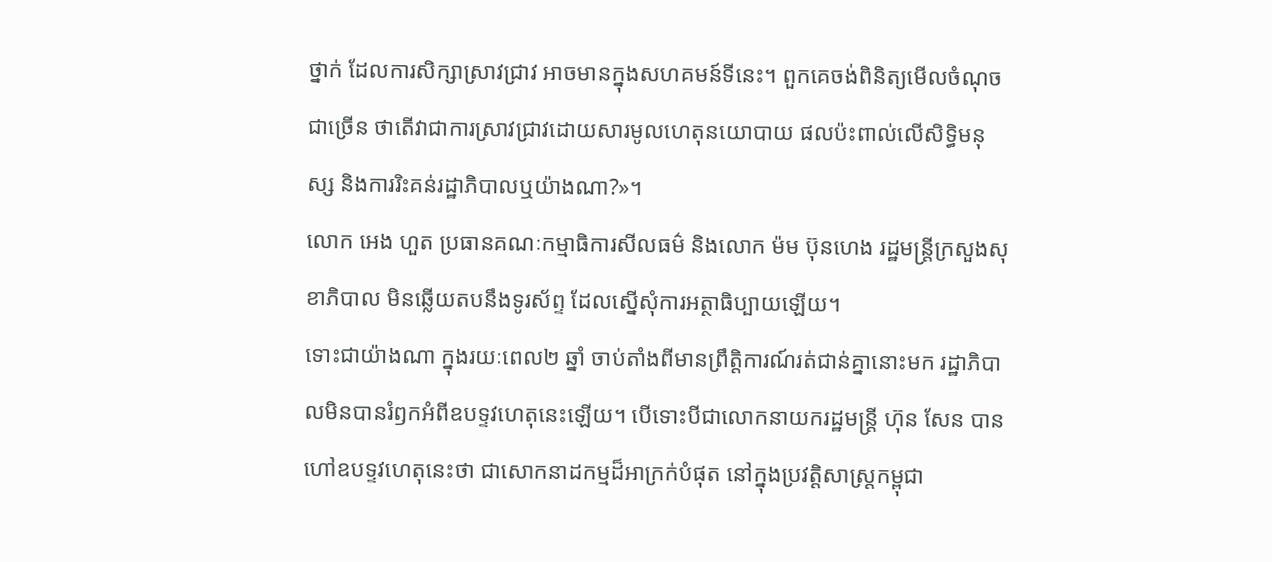ថ្នាក់ ដែលការសិក្សាស្រាវជ្រាវ អាចមានក្នុងសហគមន៍ទីនេះ។ ពួកគេចង់ពិនិត្យមើលចំណុចជាច្រើន ថាតើវាជាការស្រាវជ្រាវដោយសារមូលហេតុនយោបាយ ផលប៉ះពាល់លើសិទិ្ធមនុស្ស និងការរិះគន់រដ្ឋាភិបាលឬយ៉ាងណា?»។
លោក អេង ហួត ប្រធានគណៈកម្មាធិការសីលធម៌ និងលោក ម៉ម ប៊ុនហេង រដ្ឋមន្រ្តីក្រសួងសុខាភិបាល មិនឆ្លើយតបនឹងទូរស័ព្ទ ដែលស្នើសុំការអត្ថាធិប្បាយឡើយ។
ទោះជាយ៉ាងណា ក្នុងរយៈពេល២ ឆ្នាំ ចាប់តាំងពីមានព្រឹត្តិការណ៍រត់ជាន់គ្នានោះមក រដ្ឋាភិបាលមិនបានរំឭកអំពីឧបទ្ទវហេតុនេះឡើយ។ បើទោះបីជាលោកនាយករដ្ឋមន្រ្តី ហ៊ុន សែន បានហៅឧបទ្ទវហេតុនេះថា ជាសោកនាដកម្មដ៏អាក្រក់បំផុត នៅក្នុងប្រវត្តិសាស្ត្រកម្ពុជា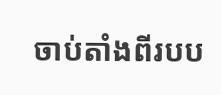ចាប់តាំងពីរបប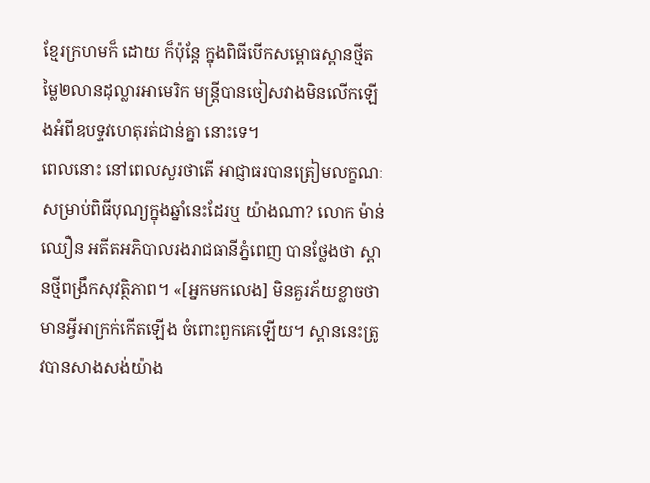ខ្មែរក្រហមក៏ ដោយ ក៏ប៉ុន្តែ ក្នុងពិធីបើកសម្ពោធស្ពានថ្មីតម្លៃ២លានដុល្លារអាមេរិក មន្រ្តីបានចៀសវាងមិនលើកឡើងអំពីឧបទ្ទវហេតុរត់ជាន់គ្នា នោះទេ។
ពេលនោះ នៅពេលសួរថាតើ អាជ្ញាធរបានត្រៀមលក្ខណៈសម្រាប់ពិធីបុណ្យក្នុងឆ្នាំនេះដែរឬ យ៉ាងណា? លោក ម៉ាន់ ឈឿន អតីតអភិបាលរងរាជធានីភ្នំពេញ បានថ្លែងថា ស្ពានថ្មីពង្រឹកសុវត្ថិភាព។ «[អ្នកមកលេង] មិនគួរភ័យខ្លាចថា មានអ្វីអាក្រក់កើតឡើង ចំពោះពួកគេឡើយ។ ស្ពាននេះត្រូវបានសាងសង់យ៉ាង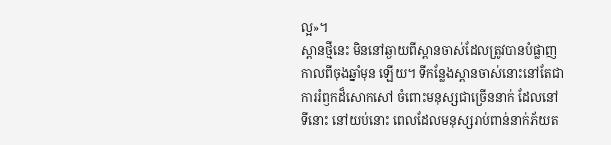ល្អ»។
ស្ពានថ្មីនេះ មិននៅឆ្ងាយពីស្ពានចាស់ដែលត្រូវបានបំផ្លាញកាលពីចុងឆ្នាំមុន ឡើយ។ ទីកន្លែងស្ពានចាស់នោះនៅតែជាការរំឭកដ៏សោកសៅ ចំពោះមនុស្សជាច្រើននាក់ ដែលនៅទីនោះ នៅយប់នោះ ពេលដែលមនុស្សរាប់ពាន់នាក់ភ័យត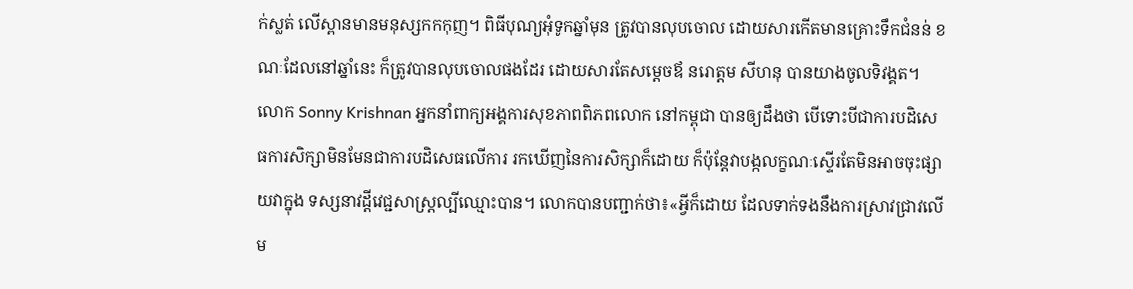ក់ស្លត់ លើស្ពានមានមនុស្សកកកុញ។ ពិធីបុណ្យអុំទូកឆ្នាំមុន ត្រូវបានលុបចោល ដោយសារកើតមានគ្រោះទឹកជំនន់ ខណៈដែលនៅឆ្នាំនេះ ក៏ត្រូវបានលុបចោលផងដែរ ដោយសារតែសម្តេចឪ នរោត្តម សីហនុ បានយាងចូលទិវង្គត។
លោក Sonny Krishnan អ្នកនាំពាក្យអង្គការសុខភាពពិភពលោក នៅកម្ពុជា បានឲ្យដឹងថា បើទោះបីជាការបដិសេធការសិក្សាមិនមែនជាការបដិសេធលើការ រកឃើញនៃការសិក្សាក៏ដោយ ក៏ប៉ុន្តែវាបង្កលក្ខណៈស្ទើរតែមិនអាចចុះផ្សាយវាក្នុង ទស្សនាវដ្តីវេជ្ជសាស្រ្តល្បីឈ្មោះបាន។ លោកបានបញ្ជាក់ថា៖«អ្វីក៏ដោយ ដែលទាក់ទងនឹងការស្រាវជ្រាវលើម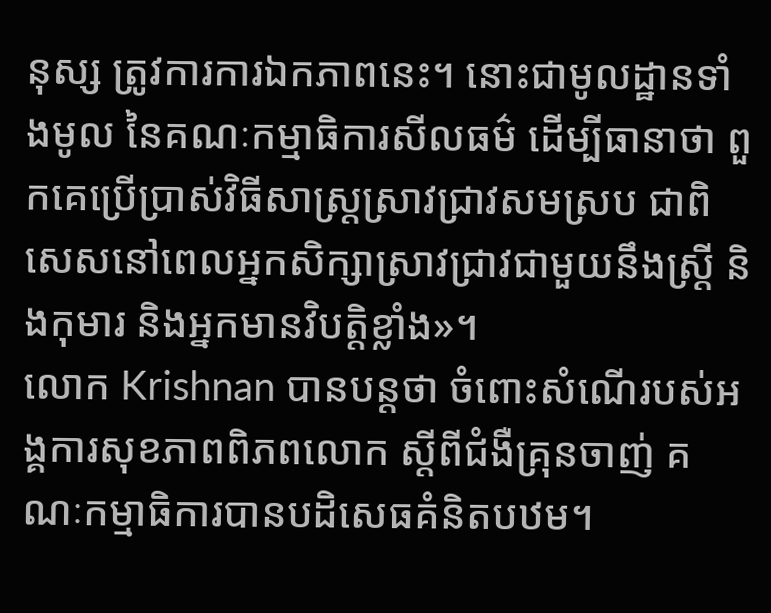នុស្ស ត្រូវការការឯកភាពនេះ។ នោះជាមូលដ្ឋានទាំងមូល នៃគណៈកម្មាធិការសីលធម៌ ដើម្បីធានាថា ពួកគេប្រើប្រាស់វិធីសាស្រ្តស្រាវជ្រាវសមស្រប ជាពិសេសនៅពេលអ្នកសិក្សាស្រាវជ្រាវជាមួយនឹងស្រ្តី និងកុមារ និងអ្នកមានវិបតិ្តខ្លាំង»។
លោក Krishnan បានបន្តថា ចំពោះសំណើរបស់អង្គការសុខភាពពិភពលោក ស្តីពីជំងឺគ្រុនចាញ់ គណៈកម្មាធិការបានបដិសេធគំនិតបឋម។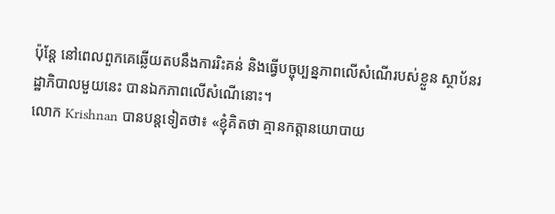ប៉ុន្តែ នៅពេលពួកគេឆ្លើយតបនឹងការរិះគន់ និងធ្វើបច្ចុប្បន្នភាពលើសំណើរបស់ខ្លួន ស្ថាប័នរដ្ឋាភិបាលមួយនេះ បានឯកភាពលើសំណើនោះ។
លោក Krishnan បានបន្តទៀតថា៖ «ខ្ញុំគិតថា គ្មានកត្តានយោបាយ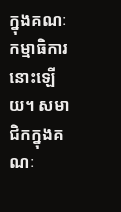ក្នុងគណៈកម្មាធិការនោះឡើយ។ សមាជិកក្នុងគណៈ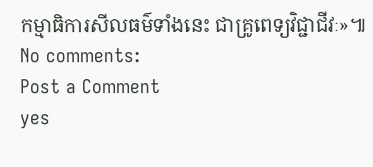កម្មាធិការសីលធម៌ទាំងនេះ ជាគ្រូពេទ្យវិជ្ជាជីវៈ»៕
No comments:
Post a Comment
yes